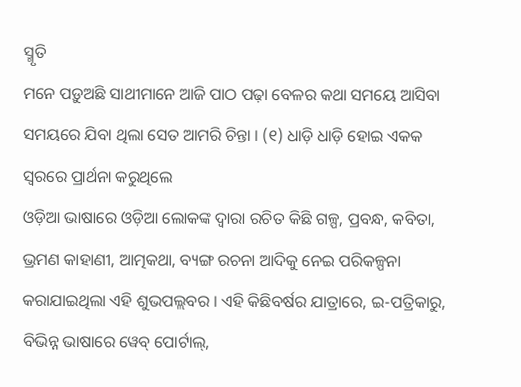ସ୍ମୃତି
ମନେ ପଡ଼ୁଅଛି ସାଥୀମାନେ ଆଜି ପାଠ ପଢ଼ା ବେଳର କଥା ସମୟେ ଆସିବା ସମୟରେ ଯିବା ଥିଲା ସେତ ଆମରି ଚିନ୍ତା । (୧) ଧାଡ଼ି ଧାଡ଼ି ହୋଇ ଏକକ ସ୍ୱରରେ ପ୍ରାର୍ଥନା କରୁଥିଲେ
ଓଡ଼ିଆ ଭାଷାରେ ଓଡ଼ିଆ ଲୋକଙ୍କ ଦ୍ୱାରା ରଚିତ କିଛି ଗଳ୍ପ, ପ୍ରବନ୍ଧ, କବିତା, ଭ୍ରମଣ କାହାଣୀ, ଆତ୍ମକଥା, ବ୍ୟଙ୍ଗ ରଚନା ଆଦିକୁ ନେଇ ପରିକଳ୍ପନା କରାଯାଇଥିଲା ଏହି ଶୁଭପଲ୍ଲବର । ଏହି କିଛିବର୍ଷର ଯାତ୍ରାରେ, ଇ-ପତ୍ରିକାରୁ, ବିଭିନ୍ନ ଭାଷାରେ ୱେବ୍ ପୋର୍ଟାଲ୍,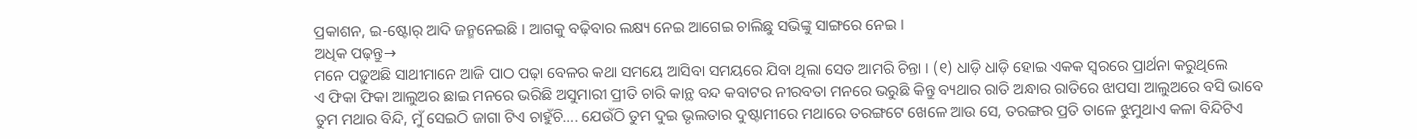ପ୍ରକାଶନ, ଇ-ଷ୍ଟୋର୍ ଆଦି ଜନ୍ମନେଇଛି । ଆଗକୁ ବଢ଼ିବାର ଲକ୍ଷ୍ୟ ନେଇ ଆଗେଇ ଚାଲିଛୁ ସଭିଙ୍କୁ ସାଙ୍ଗରେ ନେଇ ।
ଅଧିକ ପଢ଼ନ୍ତୁ→
ମନେ ପଡ଼ୁଅଛି ସାଥୀମାନେ ଆଜି ପାଠ ପଢ଼ା ବେଳର କଥା ସମୟେ ଆସିବା ସମୟରେ ଯିବା ଥିଲା ସେତ ଆମରି ଚିନ୍ତା । (୧) ଧାଡ଼ି ଧାଡ଼ି ହୋଇ ଏକକ ସ୍ୱରରେ ପ୍ରାର୍ଥନା କରୁଥିଲେ
ଏ ଫିକା ଫିକା ଆଲୁଅର ଛାଇ ମନରେ ଭରିଛି ଅସୁମାରୀ ପ୍ରୀତି ଚାରି କାନ୍ଥ ବନ୍ଦ କବାଟର ନୀରବତା ମନରେ ଭରୁଛି କିନ୍ତୁ ବ୍ୟଥାର ରାତି ଅନ୍ଧାର ରାତିରେ ଝାପସା ଆଲୁଅରେ ବସି ଭାବେ
ତୁମ ମଥାର ବିନ୍ଦି, ମୁଁ ସେଇଠି ଜାଗା ଟିଏ ଚାହୁଁଚି…. ଯେଉଁଠି ତୁମ ଦୁଇ ଭୃଲତାର ଦୁଷ୍ଟାମୀରେ ମଥାରେ ତରଙ୍ଗଟେ ଖେଳେ ଆଉ ସେ, ତରଙ୍ଗର ପ୍ରତି ତାଳେ ଝୁମୁଥାଏ କଳା ବିନ୍ଦିଟିଏ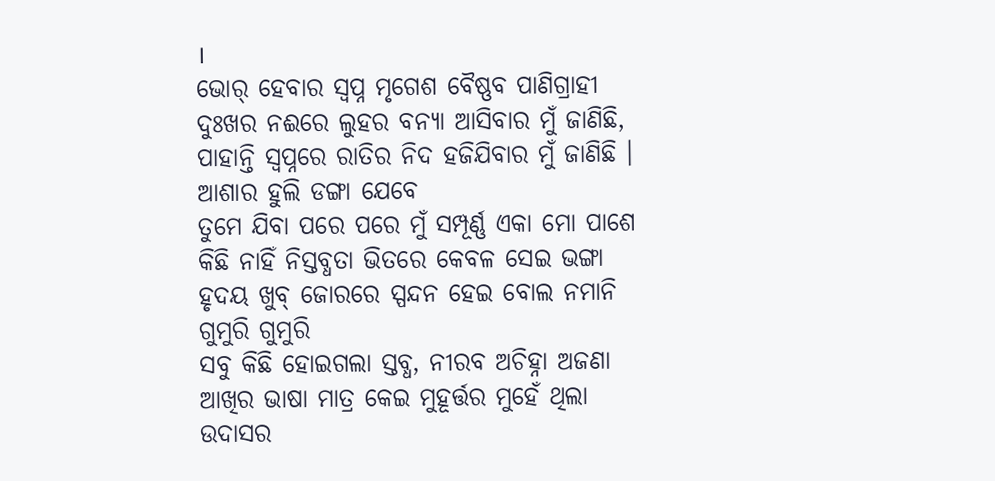।
ଭୋର୍ ହେବାର ସ୍ୱପ୍ନ ମୃଗେଶ ବୈଷ୍ଣବ ପାଣିଗ୍ରାହୀ ଦୁଃଖର ନଈରେ ଲୁହର ବନ୍ୟା ଆସିବାର ମୁଁ ଜାଣିଛି, ପାହାନ୍ତି ସ୍ୱପ୍ନରେ ରାତିର ନିଦ ହଜିଯିବାର ମୁଁ ଜାଣିଛି । ଆଶାର ହୁଲି ଡଙ୍ଗା ଯେବେ
ତୁମେ ଯିବା ପରେ ପରେ ମୁଁ ସମ୍ପୂର୍ଣ୍ଣ ଏକା ମୋ ପାଶେ କିଛି ନାହିଁ ନିସ୍ତବ୍ଧତା ଭିତରେ କେବଳ ସେଇ ଭଙ୍ଗା ହୃଦୟ ଖୁବ୍ ଜୋରରେ ସ୍ପନ୍ଦନ ହେଇ ବୋଲ ନମାନି ଗୁମୁରି ଗୁମୁରି
ସବୁ କିଛି ହୋଇଗଲା ସ୍ତବ୍ଧ, ନୀରବ ଅଚିହ୍ନା ଅଜଣା ଆଖିର ଭାଷା ମାତ୍ର କେଇ ମୁହୂର୍ତ୍ତର ମୁହେଁ ଥିଲା ଉଦାସର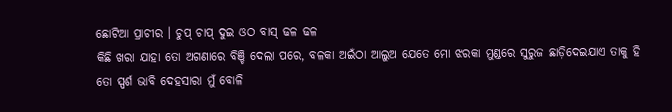ଛୋଟିଆ ପ୍ରାଚୀର । ଚୁପ୍ ଚାପ୍ ଦୁଇ ଓଠ ବାସ୍ ଢଳ ଢଳ
କିଛି ଖରା ଯାହା ତୋ ଅଗଣାରେ ବିଞ୍ଚି ଦେଲା ପରେ, ବଳକା ଅଇଁଠା ଆଲୁଅ ଯେତେ ମୋ ଝରକା ମୁଣ୍ଡରେ ସୁରୁଜ ଛାଡ଼ିଦେଇଯାଏ ତାକୁ ହି ତୋ ସ୍ପର୍ଶ ଭାବି ଦେହସାରା ମୁଁ ବୋଳି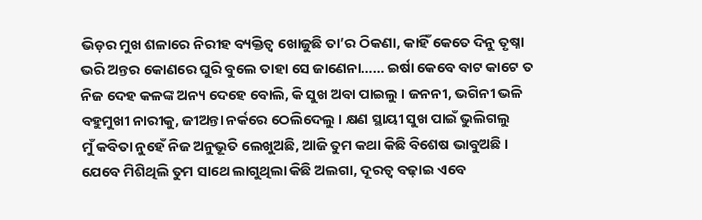ଭିଡ଼ର ମୁଖ ଶଳାରେ ନିରୀହ ବ୍ୟକ୍ତିତ୍ୱ ଖୋଜୁଛି ତା’ର ଠିକଣା, କାହିଁ କେତେ ଦିନୁ ତୃଷ୍ନା ଭରି ଅନ୍ତର କୋଣରେ ଘୁରି ବୁଲେ ତାହା ସେ ଜାଣେନା…… ଇର୍ଷା କେବେ ବାଟ କାଟେ ତ
ନିଜ ଦେହ କଳଙ୍କ ଅନ୍ୟ ଦେହେ ବୋଲି, କି ସୁଖ ଅବା ପାଇଲୁ । ଜନନୀ, ଭଗିନୀ ଭଳି ବହୁମୁଖୀ ନାରୀକୁ, ଜୀଅନ୍ତା ନର୍କରେ ଠେଲିଦେଲୁ । କ୍ଷଣ ସ୍ଥାୟୀ ସୁଖ ପାଇଁ ଭୁଲିଗଲୁ
ମୁଁ କବିତା ନୁହେଁ ନିଜ ଅନୁଭୂତି ଲେଖୁଅଛି, ଆଜି ତୁମ କଥା କିଛି ବିଶେଷ ଭାବୁଅଛି । ଯେବେ ମିଶିଥିଲି ତୁମ ସାଥେ ଲାଗୁଥିଲା କିଛି ଅଲଗା, ଦୂରତ୍ଵ ବଢ଼ାଇ ଏବେ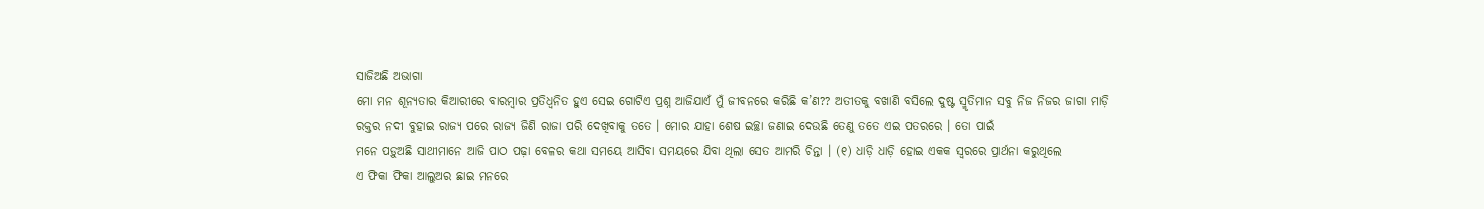ସାଜିଅଛି ଅଭାଗା
ମୋ ମନ ଶୂନ୍ୟତାର କିଆରୀରେ ବାରମ୍ବାର ପ୍ରତିଧ୍ୱନିତ ହୁଏ ସେଇ ଗୋଟିଏ ପ୍ରଶ୍ନ ଆଜିଯାଏଁ ମୁଁ ଜୀବନରେ କରିଛି କ’ଣ?? ଅତୀତକୁ ବଖାଣି ବସିଲେ ଦୁଷ୍ଟ ସ୍ମୃତିମାନ ସବୁ ନିଜ ନିଜର ଜାଗା ମାଡ଼ି
ରକ୍ତର ନଦୀ ବୁହାଇ ରାଜ୍ୟ ପରେ ରାଜ୍ୟ ଜିଣି ରାଜା ପରି ଦେଖିବାକୁ ତତେ । ମୋର ଯାହା ଶେଷ ଇଚ୍ଛା ଜଣାଇ ଦେଉଛି ତେଣୁ ତତେ ଏଇ ପତରରେ । ତୋ ପାଇଁ
ମନେ ପଡ଼ୁଅଛି ସାଥୀମାନେ ଆଜି ପାଠ ପଢ଼ା ବେଳର କଥା ସମୟେ ଆସିବା ସମୟରେ ଯିବା ଥିଲା ସେତ ଆମରି ଚିନ୍ତା । (୧) ଧାଡ଼ି ଧାଡ଼ି ହୋଇ ଏକକ ସ୍ୱରରେ ପ୍ରାର୍ଥନା କରୁଥିଲେ
ଏ ଫିକା ଫିକା ଆଲୁଅର ଛାଇ ମନରେ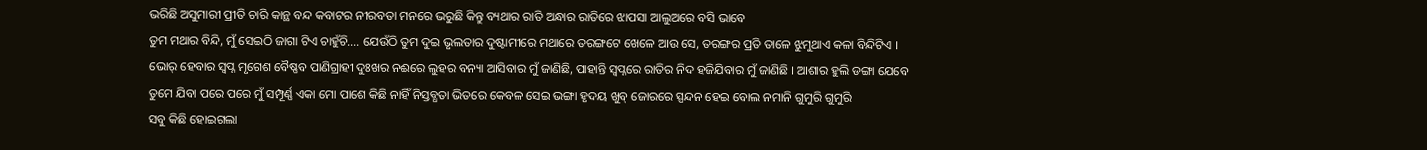ଭରିଛି ଅସୁମାରୀ ପ୍ରୀତି ଚାରି କାନ୍ଥ ବନ୍ଦ କବାଟର ନୀରବତା ମନରେ ଭରୁଛି କିନ୍ତୁ ବ୍ୟଥାର ରାତି ଅନ୍ଧାର ରାତିରେ ଝାପସା ଆଲୁଅରେ ବସି ଭାବେ
ତୁମ ମଥାର ବିନ୍ଦି, ମୁଁ ସେଇଠି ଜାଗା ଟିଏ ଚାହୁଁଚି…. ଯେଉଁଠି ତୁମ ଦୁଇ ଭୃଲତାର ଦୁଷ୍ଟାମୀରେ ମଥାରେ ତରଙ୍ଗଟେ ଖେଳେ ଆଉ ସେ, ତରଙ୍ଗର ପ୍ରତି ତାଳେ ଝୁମୁଥାଏ କଳା ବିନ୍ଦିଟିଏ ।
ଭୋର୍ ହେବାର ସ୍ୱପ୍ନ ମୃଗେଶ ବୈଷ୍ଣବ ପାଣିଗ୍ରାହୀ ଦୁଃଖର ନଈରେ ଲୁହର ବନ୍ୟା ଆସିବାର ମୁଁ ଜାଣିଛି, ପାହାନ୍ତି ସ୍ୱପ୍ନରେ ରାତିର ନିଦ ହଜିଯିବାର ମୁଁ ଜାଣିଛି । ଆଶାର ହୁଲି ଡଙ୍ଗା ଯେବେ
ତୁମେ ଯିବା ପରେ ପରେ ମୁଁ ସମ୍ପୂର୍ଣ୍ଣ ଏକା ମୋ ପାଶେ କିଛି ନାହିଁ ନିସ୍ତବ୍ଧତା ଭିତରେ କେବଳ ସେଇ ଭଙ୍ଗା ହୃଦୟ ଖୁବ୍ ଜୋରରେ ସ୍ପନ୍ଦନ ହେଇ ବୋଲ ନମାନି ଗୁମୁରି ଗୁମୁରି
ସବୁ କିଛି ହୋଇଗଲା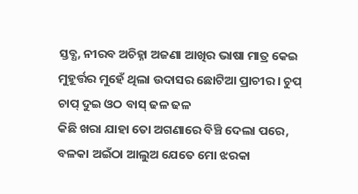ସ୍ତବ୍ଧ, ନୀରବ ଅଚିହ୍ନା ଅଜଣା ଆଖିର ଭାଷା ମାତ୍ର କେଇ ମୁହୂର୍ତ୍ତର ମୁହେଁ ଥିଲା ଉଦାସର ଛୋଟିଆ ପ୍ରାଚୀର । ଚୁପ୍ ଚାପ୍ ଦୁଇ ଓଠ ବାସ୍ ଢଳ ଢଳ
କିଛି ଖରା ଯାହା ତୋ ଅଗଣାରେ ବିଞ୍ଚି ଦେଲା ପରେ, ବଳକା ଅଇଁଠା ଆଲୁଅ ଯେତେ ମୋ ଝରକା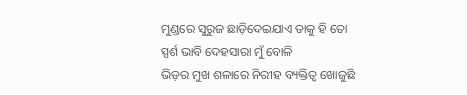ମୁଣ୍ଡରେ ସୁରୁଜ ଛାଡ଼ିଦେଇଯାଏ ତାକୁ ହି ତୋ ସ୍ପର୍ଶ ଭାବି ଦେହସାରା ମୁଁ ବୋଳି
ଭିଡ଼ର ମୁଖ ଶଳାରେ ନିରୀହ ବ୍ୟକ୍ତିତ୍ୱ ଖୋଜୁଛି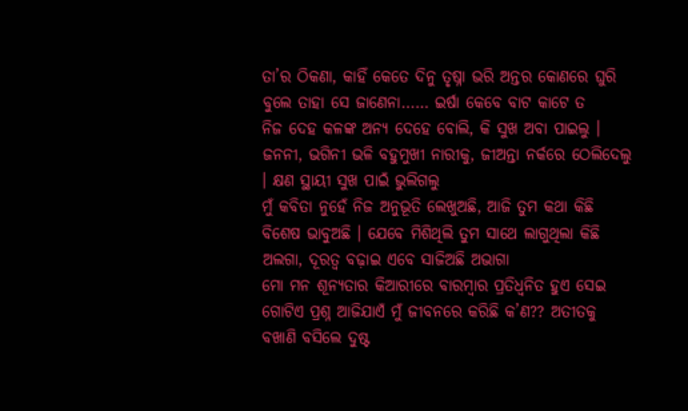ତା’ର ଠିକଣା, କାହିଁ କେତେ ଦିନୁ ତୃଷ୍ନା ଭରି ଅନ୍ତର କୋଣରେ ଘୁରି ବୁଲେ ତାହା ସେ ଜାଣେନା…… ଇର୍ଷା କେବେ ବାଟ କାଟେ ତ
ନିଜ ଦେହ କଳଙ୍କ ଅନ୍ୟ ଦେହେ ବୋଲି, କି ସୁଖ ଅବା ପାଇଲୁ । ଜନନୀ, ଭଗିନୀ ଭଳି ବହୁମୁଖୀ ନାରୀକୁ, ଜୀଅନ୍ତା ନର୍କରେ ଠେଲିଦେଲୁ । କ୍ଷଣ ସ୍ଥାୟୀ ସୁଖ ପାଇଁ ଭୁଲିଗଲୁ
ମୁଁ କବିତା ନୁହେଁ ନିଜ ଅନୁଭୂତି ଲେଖୁଅଛି, ଆଜି ତୁମ କଥା କିଛି ବିଶେଷ ଭାବୁଅଛି । ଯେବେ ମିଶିଥିଲି ତୁମ ସାଥେ ଲାଗୁଥିଲା କିଛି ଅଲଗା, ଦୂରତ୍ଵ ବଢ଼ାଇ ଏବେ ସାଜିଅଛି ଅଭାଗା
ମୋ ମନ ଶୂନ୍ୟତାର କିଆରୀରେ ବାରମ୍ବାର ପ୍ରତିଧ୍ୱନିତ ହୁଏ ସେଇ ଗୋଟିଏ ପ୍ରଶ୍ନ ଆଜିଯାଏଁ ମୁଁ ଜୀବନରେ କରିଛି କ’ଣ?? ଅତୀତକୁ ବଖାଣି ବସିଲେ ଦୁଷ୍ଟ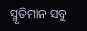ସ୍ମୃତିମାନ ସବୁ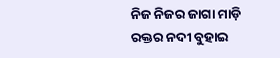ନିଜ ନିଜର ଜାଗା ମାଡ଼ି
ରକ୍ତର ନଦୀ ବୁହାଇ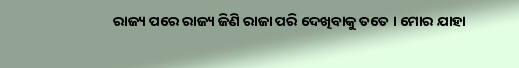ରାଜ୍ୟ ପରେ ରାଜ୍ୟ ଜିଣି ରାଜା ପରି ଦେଖିବାକୁ ତତେ । ମୋର ଯାହା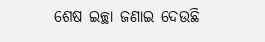ଶେଷ ଇଚ୍ଛା ଜଣାଇ ଦେଉଛି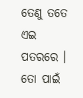ତେଣୁ ତତେ ଏଇ ପତରରେ । ତୋ ପାଇଁ